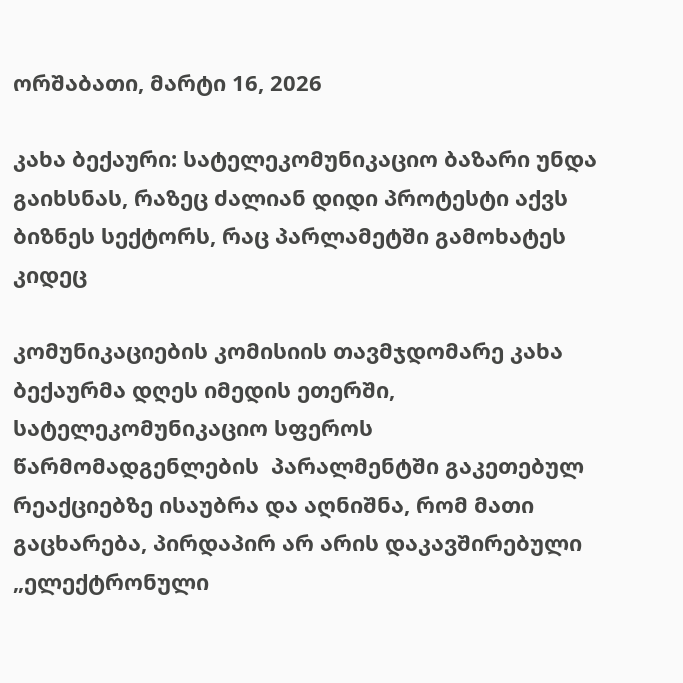ორშაბათი, მარტი 16, 2026

კახა ბექაური: სატელეკომუნიკაციო ბაზარი უნდა გაიხსნას, რაზეც ძალიან დიდი პროტესტი აქვს ბიზნეს სექტორს, რაც პარლამეტში გამოხატეს კიდეც

კომუნიკაციების კომისიის თავმჯდომარე კახა ბექაურმა დღეს იმედის ეთერში, სატელეკომუნიკაციო სფეროს წარმომადგენლების  პარალმენტში გაკეთებულ რეაქციებზე ისაუბრა და აღნიშნა, რომ მათი გაცხარება, პირდაპირ არ არის დაკავშირებული „ელექტრონული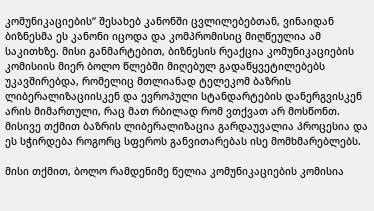კომუნიკაციების“ შესახებ კანონში ცვლილებებთან, ვინაიდან ბიზნესმა ეს კანონი იცოდა და კომპრომისიც მიღწეულია ამ საკითხზე. მისი განმარტებით, ბიზნესის რეაქცია კომუნიკაციების კომისიის მიერ ბოლო წლებში მიღებულ გადაწყვეტილებებს უკავშირებდა, რომელიც მთლიანად ტელეკომ ბაზრის ლიბერალიზაციისკენ და ევროპული სტანდარტების დანერგვისკენ არის მიმართული, რაც მათ რბილად რომ ვთქვათ არ მოსწონთ.  მისივე თქმით ბაზრის ლიბერალიზაცია გარდაუვალია პროცესია და ეს სჭირდება როგორც სფეროს განვითარებას ისე მომხმარებლებს.

მისი თქმით, ბოლო რამდენიმე წელია კომუნიკაციების კომისია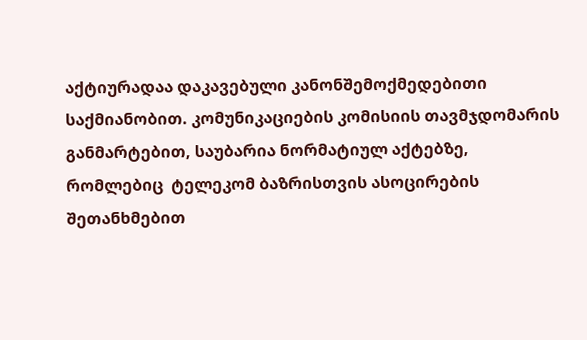აქტიურადაა დაკავებული კანონშემოქმედებითი საქმიანობით. კომუნიკაციების კომისიის თავმჯდომარის განმარტებით, საუბარია ნორმატიულ აქტებზე, რომლებიც  ტელეკომ ბაზრისთვის ასოცირების შეთანხმებით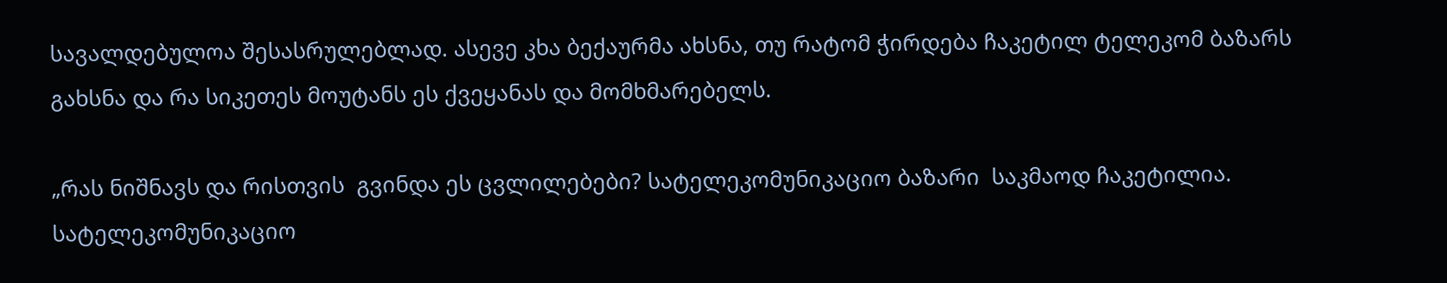სავალდებულოა შესასრულებლად. ასევე კხა ბექაურმა ახსნა, თუ რატომ ჭირდება ჩაკეტილ ტელეკომ ბაზარს გახსნა და რა სიკეთეს მოუტანს ეს ქვეყანას და მომხმარებელს.

„რას ნიშნავს და რისთვის  გვინდა ეს ცვლილებები? სატელეკომუნიკაციო ბაზარი  საკმაოდ ჩაკეტილია. სატელეკომუნიკაციო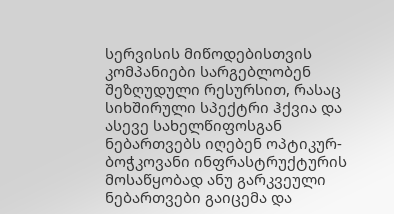სერვისის მიწოდებისთვის კომპანიები სარგებლობენ შეზღუდული რესურსით, რასაც სიხშირული სპექტრი ჰქვია და ასევე სახელწიფოსგან ნებართვებს იღებენ ოპტიკურ-ბოჭკოვანი ინფრასტრუქტურის მოსაწყობად ანუ გარკვეული ნებართვები გაიცემა და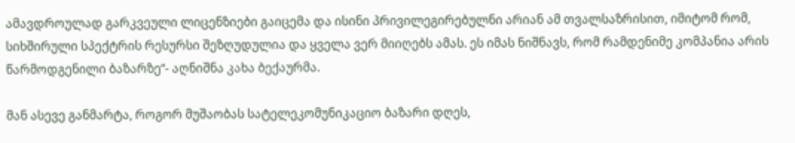ამავდროულად გარკვეული ლიცენზიები გაიცემა და ისინი პრივილეგირებულნი არიან ამ თვალსაზრისით, იმიტომ რომ, სიხშირული სპექტრის რესურსი შეზღუდულია და ყველა ვერ მიიღებს ამას. ეს იმას ნიშნავს, რომ რამდენიმე კომპანია არის წარმოდგენილი ბაზარზე“- აღნიშნა კახა ბექაურმა.

მან ასევე განმარტა, როგორ მუშაობას სატელეკომუნიკაციო ბაზარი დღეს,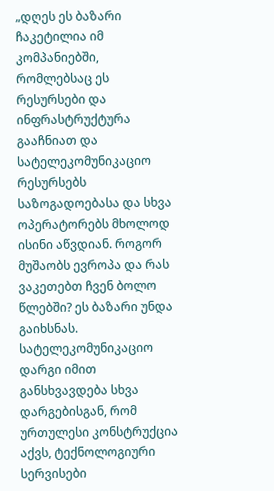„დღეს ეს ბაზარი ჩაკეტილია იმ კომპანიებში, რომლებსაც ეს რესურსები და ინფრასტრუქტურა გააჩნიათ და სატელეკომუნიკაციო რესურსებს საზოგადოებასა და სხვა ოპერატორებს მხოლოდ ისინი აწვდიან. როგორ მუშაობს ევროპა და რას ვაკეთებთ ჩვენ ბოლო წლებში? ეს ბაზარი უნდა გაიხსნას. სატელეკომუნიკაციო დარგი იმით განსხვავდება სხვა დარგებისგან, რომ ურთულესი კონსტრუქცია აქვს, ტექნოლოგიური სერვისები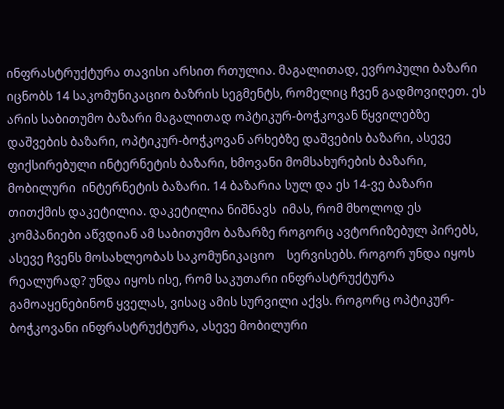ინფრასტრუქტურა თავისი არსით რთულია. მაგალითად, ევროპული ბაზარი იცნობს 14 საკომუნიკაციო ბაზრის სეგმენტს, რომელიც ჩვენ გადმოვიღეთ. ეს არის საბითუმო ბაზარი მაგალითად ოპტიკურ-ბოჭკოვან წყვილებზე დაშვების ბაზარი, ოპტიკურ-ბოჭკოვან არხებზე დაშვების ბაზარი, ასევე ფიქსირებული ინტერნეტის ბაზარი, ხმოვანი მომსახურების ბაზარი, მობილური  ინტერნეტის ბაზარი. 14 ბაზარია სულ და ეს 14-ვე ბაზარი თითქმის დაკეტილია. დაკეტილია ნიშნავს  იმას, რომ მხოლოდ ეს კომპანიები აწვდიან ამ საბითუმო ბაზარზე როგორც ავტორიზებულ პირებს, ასევე ჩვენს მოსახლეობას საკომუნიკაციო    სერვისებს. როგორ უნდა იყოს რეალურად? უნდა იყოს ისე, რომ საკუთარი ინფრასტრუქტურა გამოაყენებინონ ყველას, ვისაც ამის სურვილი აქვს. როგორც ოპტიკურ-ბოჭკოვანი ინფრასტრუქტურა, ასევე მობილური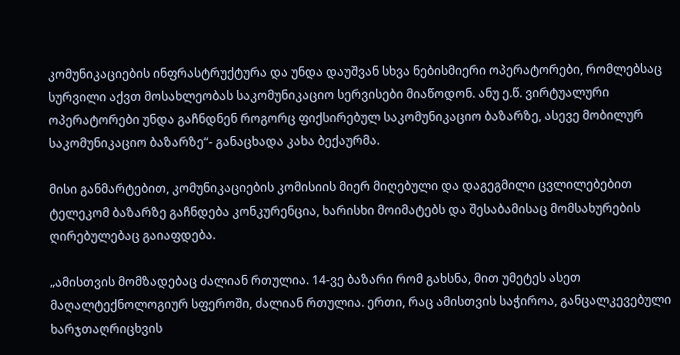კომუნიკაციების ინფრასტრუქტურა და უნდა დაუშვან სხვა ნებისმიერი ოპერატორები, რომლებსაც სურვილი აქვთ მოსახლეობას საკომუნიკაციო სერვისები მიაწოდონ. ანუ ე.წ. ვირტუალური ოპერატორები უნდა გაჩნდნენ როგორც ფიქსირებულ საკომუნიკაციო ბაზარზე, ასევე მობილურ საკომუნიკაციო ბაზარზე“- განაცხადა კახა ბექაურმა.

მისი განმარტებით, კომუნიკაციების კომისიის მიერ მიღებული და დაგეგმილი ცვლილებებით ტელეკომ ბაზარზე გაჩნდება კონკურენცია, ხარისხი მოიმატებს და შესაბამისაც მომსახურების ღირებულებაც გაიაფდება.

„ამისთვის მომზადებაც ძალიან რთულია. 14-ვე ბაზარი რომ გახსნა, მით უმეტეს ასეთ მაღალტექნოლოგიურ სფეროში, ძალიან რთულია. ერთი, რაც ამისთვის საჭიროა, განცალკევებული ხარჯთაღრიცხვის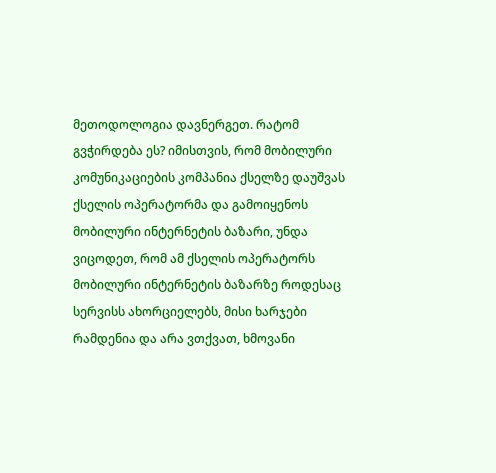მეთოდოლოგია დავნერგეთ. რატომ გვჭირდება ეს? იმისთვის, რომ მობილური კომუნიკაციების კომპანია ქსელზე დაუშვას ქსელის ოპერატორმა და გამოიყენოს მობილური ინტერნეტის ბაზარი, უნდა ვიცოდეთ, რომ ამ ქსელის ოპერატორს მობილური ინტერნეტის ბაზარზე როდესაც სერვისს ახორციელებს, მისი ხარჯები რამდენია და არა ვთქვათ, ხმოვანი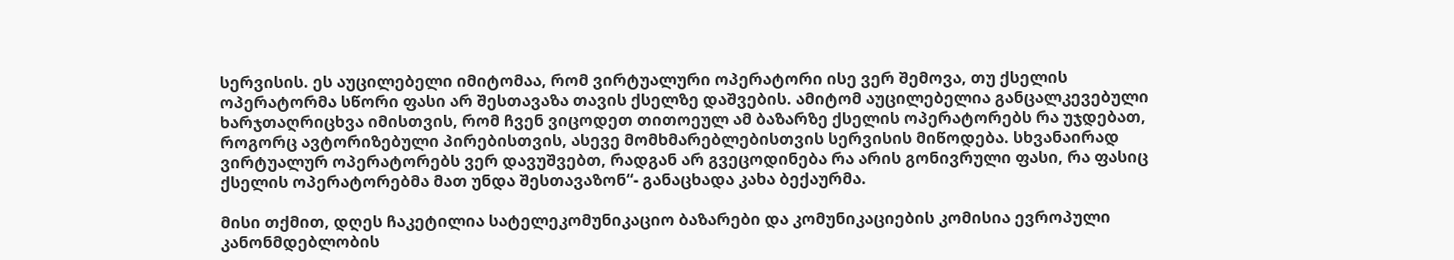სერვისის. ეს აუცილებელი იმიტომაა, რომ ვირტუალური ოპერატორი ისე ვერ შემოვა, თუ ქსელის ოპერატორმა სწორი ფასი არ შესთავაზა თავის ქსელზე დაშვების. ამიტომ აუცილებელია განცალკევებული ხარჯთაღრიცხვა იმისთვის, რომ ჩვენ ვიცოდეთ თითოეულ ამ ბაზარზე ქსელის ოპერატორებს რა უჯდებათ, როგორც ავტორიზებული პირებისთვის, ასევე მომხმარებლებისთვის სერვისის მიწოდება. სხვანაირად ვირტუალურ ოპერატორებს ვერ დავუშვებთ, რადგან არ გვეცოდინება რა არის გონივრული ფასი, რა ფასიც ქსელის ოპერატორებმა მათ უნდა შესთავაზონ“- განაცხადა კახა ბექაურმა.

მისი თქმით, დღეს ჩაკეტილია სატელეკომუნიკაციო ბაზარები და კომუნიკაციების კომისია ევროპული კანონმდებლობის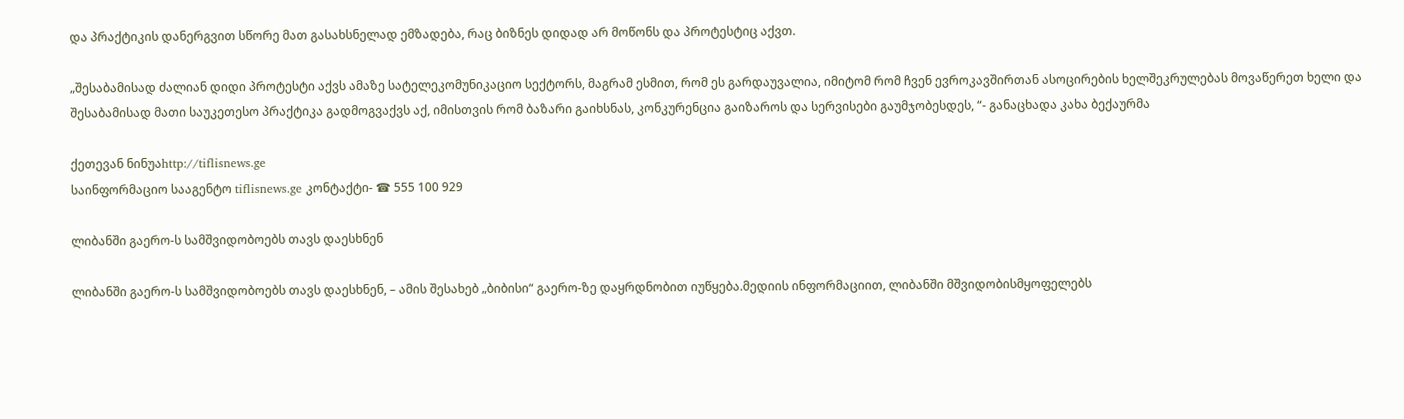და პრაქტიკის დანერგვით სწორე მათ გასახსნელად ემზადება, რაც ბიზნეს დიდად არ მოწონს და პროტესტიც აქვთ.

„შესაბამისად ძალიან დიდი პროტესტი აქვს ამაზე სატელეკომუნიკაციო სექტორს, მაგრამ ესმით, რომ ეს გარდაუვალია, იმიტომ რომ ჩვენ ევროკავშირთან ასოცირების ხელშეკრულებას მოვაწერეთ ხელი და შესაბამისად მათი საუკეთესო პრაქტიკა გადმოგვაქვს აქ, იმისთვის რომ ბაზარი გაიხსნას, კონკურენცია გაიზაროს და სერვისები გაუმჯობესდეს, “- განაცხადა კახა ბექაურმა

ქეთევან ნინუაhttp://tiflisnews.ge
საინფორმაციო სააგენტო tiflisnews.ge კონტაქტი- ☎ 555 100 929

ლიბანში გაერო-ს სამშვიდობოებს თავს დაესხნენ

ლიბანში გაერო-ს სამშვიდობოებს თავს დაესხნენ, – ამის შესახებ „ბიბისი“ გაერო-ზე დაყრდნობით იუწყება.მედიის ინფორმაციით, ლიბანში მშვიდობისმყოფელებს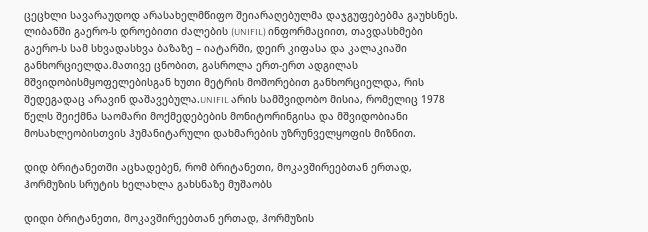ცეცხლი სავარაუდოდ არასახელმწიფო შეიარაღებულმა დაჯგუფებებმა გაუხსნეს. ლიბანში გაერო-ს დროებითი ძალების (UNIFIL) ინფორმაციით, თავდასხმები გაერო-ს სამ სხვადასხვა ბაზაზე – იატარში, დეირ კიფასა და კალაკიაში განხორციელდა.მათივე ცნობით, გასროლა ერთ-ერთ ადგილას მშვიდობისმყოფელებისგან ხუთი მეტრის მოშორებით განხორციელდა, რის შედეგადაც არავინ დაშავებულა.UNIFIL არის სამშვიდობო მისია, რომელიც 1978 წელს შეიქმნა საომარი მოქმედებების მონიტორინგისა და მშვიდობიანი მოსახლეობისთვის ჰუმანიტარული დახმარების უზრუნველყოფის მიზნით.

დიდ ბრიტანეთში აცხადებენ, რომ ბრიტანეთი, მოკავშირეებთან ერთად, ჰორმუზის სრუტის ხელახლა გახსნაზე მუშაობს

დიდი ბრიტანეთი, მოკავშირეებთან ერთად, ჰორმუზის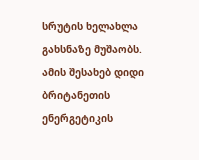სრუტის ხელახლა გახსნაზე მუშაობს. ამის შესახებ დიდი ბრიტანეთის ენერგეტიკის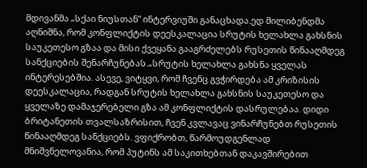მდივანმა „სქაი ნიუსთან“ ინტერვიუში განაცხადა.ედ მილიბენდმა აღნიშნა, რომ კონფლიქტის დეესკალაცია სრუტის ხელახლა გახსნის საუკეთესო გზაა და მისი ქვეყანა გააგრძელებს რუსეთის წინააღმდეგ სანქციების შენარჩუნებას.„სრუტის ხელახლა გახსნა ყველას ინტერესებშია. ასევე, ვიტყვი, რომ ჩვენც გვჭირდება ამ კრიზისის დეესკალაცია, რადგან სრუტის ხელახლა გახსნის საუკეთესო და ყველაზე დამაჯერებელი გზა ამ კონფლიქტის დასრულებაა. დიდი ბრიტანეთის თვალსაზრისით, ჩვენ კვლავაც ვინარჩუნებთ რუსეთის წინააღმდეგ სანქციებს. ვფიქრობთ, წარმოუდგენლად მნიშვნელოვანია, რომ პუტინს ამ საკითხებთან დაკავშირებით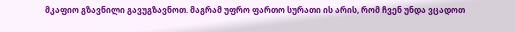მკაფიო გზავნილი გავუგზავნოთ. მაგრამ უფრო ფართო სურათი ის არის, რომ ჩვენ უნდა ვცადოთ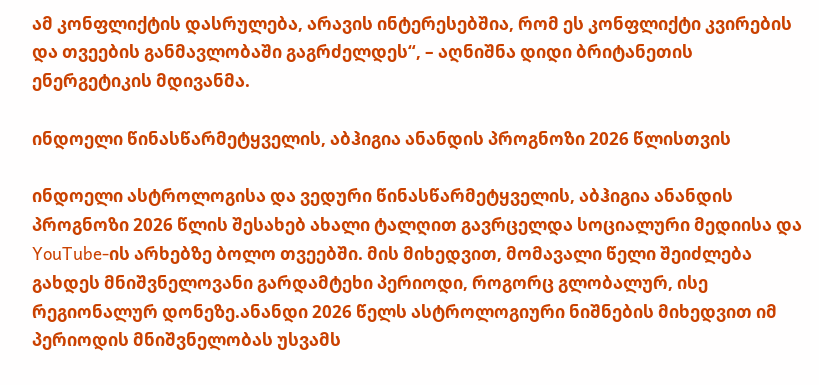ამ კონფლიქტის დასრულება, არავის ინტერესებშია, რომ ეს კონფლიქტი კვირების და თვეების განმავლობაში გაგრძელდეს“, – აღნიშნა დიდი ბრიტანეთის ენერგეტიკის მდივანმა.

ინდოელი წინასწარმეტყველის, აბჰიგია ანანდის პროგნოზი 2026 წლისთვის

ინდოელი ასტროლოგისა და ვედური წინასწარმეტყველის, აბჰიგია ანანდის პროგნოზი 2026 წლის შესახებ ახალი ტალღით გავრცელდა სოციალური მედიისა და YouTube-ის არხებზე ბოლო თვეებში. მის მიხედვით, მომავალი წელი შეიძლება გახდეს მნიშვნელოვანი გარდამტეხი პერიოდი, როგორც გლობალურ, ისე რეგიონალურ დონეზე.ანანდი 2026 წელს ასტროლოგიური ნიშნების მიხედვით იმ პერიოდის მნიშვნელობას უსვამს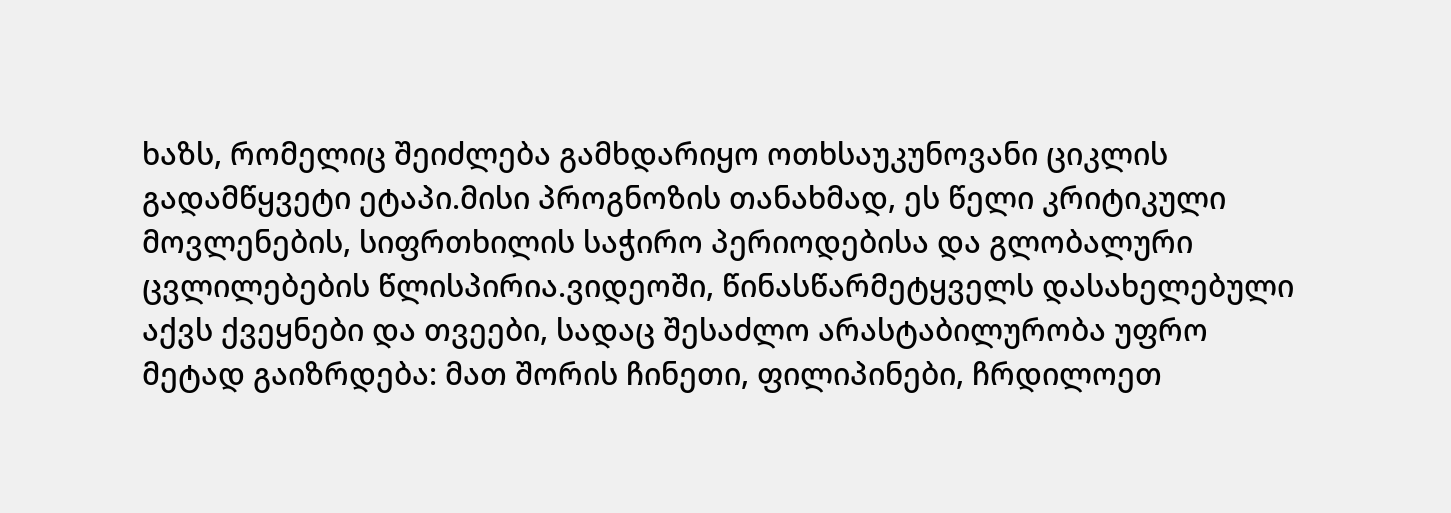ხაზს, რომელიც შეიძლება გამხდარიყო ოთხსაუკუნოვანი ციკლის გადამწყვეტი ეტაპი.მისი პროგნოზის თანახმად, ეს წელი კრიტიკული მოვლენების, სიფრთხილის საჭირო პერიოდებისა და გლობალური ცვლილებების წლისპირია.ვიდეოში, წინასწარმეტყველს დასახელებული აქვს ქვეყნები და თვეები, სადაც შესაძლო არასტაბილურობა უფრო მეტად გაიზრდება: მათ შორის ჩინეთი, ფილიპინები, ჩრდილოეთ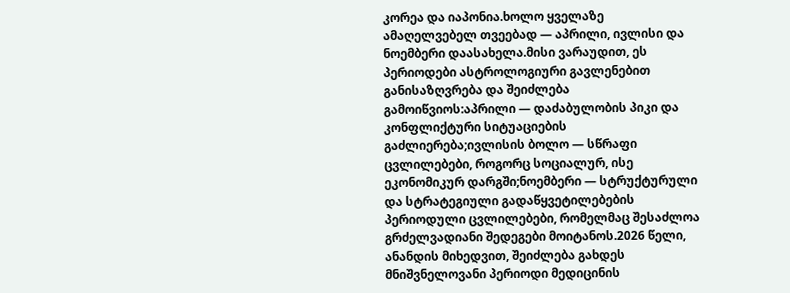კორეა და იაპონია.ხოლო ყველაზე ამაღელვებელ თვეებად — აპრილი, ივლისი და ნოემბერი დაასახელა.მისი ვარაუდით, ეს პერიოდები ასტროლოგიური გავლენებით განისაზღვრება და შეიძლება გამოიწვიოს:აპრილი — დაძაბულობის პიკი და კონფლიქტური სიტუაციების გაძლიერება;ივლისის ბოლო — სწრაფი ცვლილებები, როგორც სოციალურ, ისე ეკონომიკურ დარგში;ნოემბერი — სტრუქტურული და სტრატეგიული გადაწყვეტილებების პერიოდული ცვლილებები, რომელმაც შესაძლოა გრძელვადიანი შედეგები მოიტანოს.2026 წელი, ანანდის მიხედვით, შეიძლება გახდეს მნიშვნელოვანი პერიოდი მედიცინის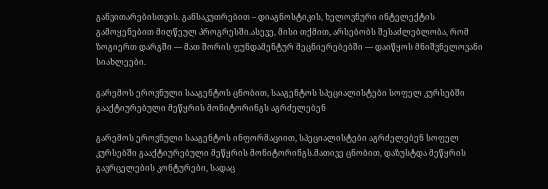განვითარებისთვის. განსაკუთრებით – დიაგნოსტიკის, ხელოვნური ინტელექტის გამოყენებით მიღწეულ პროგრესში.ასევე, მისი თქმით, არსებობს შესაძლებლობა, რომ ზოგიერთ დარგში — მათ შორის ფუნდამენტურ მეცნიერებებში — დაიწყოს მნიშვნელოვანი სიახლეები.

გარემოს ეროვნული სააგენტოს ცნობით, სააგენტოს სპეციალისტები სოფელ კურსებში გააქტიურებული მეწყრის მონიტორინგს აგრძელებენ

გარემოს ეროვნული სააგენტოს ინფორმაციით, სპეციალისტები აგრძელებენ სოფელ კურსებში გააქტიურებული მეწყრის მონიტორინგს.მათივე ცნობით, დაზუსტდა მეწყრის გავრცელების კონტურები, სადაც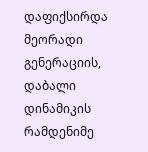დაფიქსირდა მეორადი გენერაციის, დაბალი დინამიკის რამდენიმე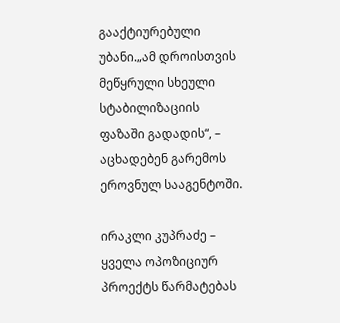გააქტიურებული უბანი.„ამ დროისთვის მეწყრული სხეული სტაბილიზაციის ფაზაში გადადის“, – აცხადებენ გარემოს ეროვნულ სააგენტოში.

ირაკლი კუპრაძე – ყველა ოპოზიციურ პროექტს წარმატებას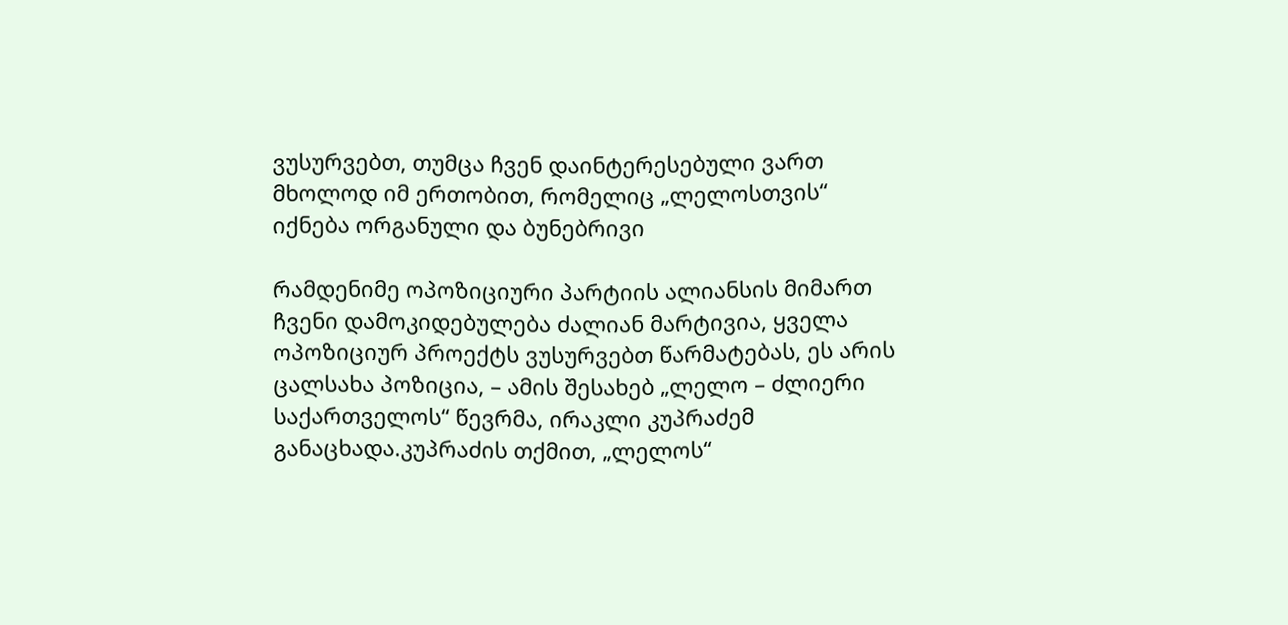ვუსურვებთ, თუმცა ჩვენ დაინტერესებული ვართ მხოლოდ იმ ერთობით, რომელიც „ლელოსთვის“ იქნება ორგანული და ბუნებრივი

რამდენიმე ოპოზიციური პარტიის ალიანსის მიმართ ჩვენი დამოკიდებულება ძალიან მარტივია, ყველა ოპოზიციურ პროექტს ვუსურვებთ წარმატებას, ეს არის ცალსახა პოზიცია, – ამის შესახებ „ლელო – ძლიერი საქართველოს“ წევრმა, ირაკლი კუპრაძემ განაცხადა.კუპრაძის თქმით, „ლელოს“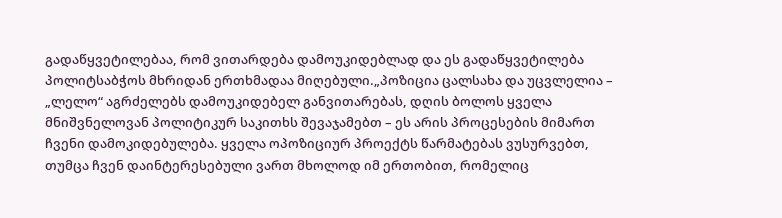გადაწყვეტილებაა, რომ ვითარდება დამოუკიდებლად და ეს გადაწყვეტილება პოლიტსაბჭოს მხრიდან ერთხმადაა მიღებული.„პოზიცია ცალსახა და უცვლელია – „ლელო“ აგრძელებს დამოუკიდებელ განვითარებას, დღის ბოლოს ყველა მნიშვნელოვან პოლიტიკურ საკითხს შევაჯამებთ – ეს არის პროცესების მიმართ ჩვენი დამოკიდებულება. ყველა ოპოზიციურ პროექტს წარმატებას ვუსურვებთ, თუმცა ჩვენ დაინტერესებული ვართ მხოლოდ იმ ერთობით, რომელიც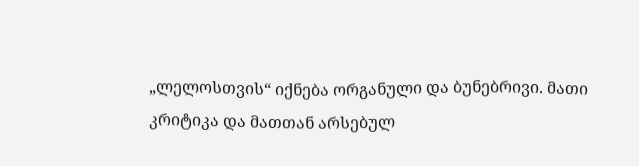„ლელოსთვის“ იქნება ორგანული და ბუნებრივი. მათი კრიტიკა და მათთან არსებულ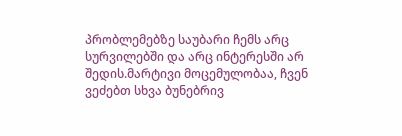პრობლემებზე საუბარი ჩემს არც სურვილებში და არც ინტერესში არ შედის.მარტივი მოცემულობაა, ჩვენ ვეძებთ სხვა ბუნებრივ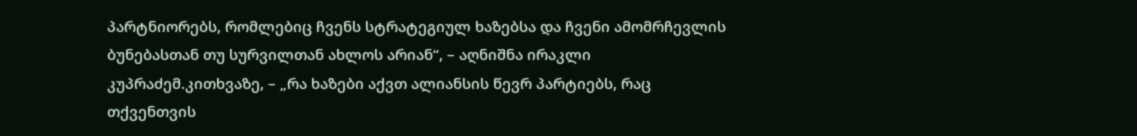პარტნიორებს, რომლებიც ჩვენს სტრატეგიულ ხაზებსა და ჩვენი ამომრჩევლის ბუნებასთან თუ სურვილთან ახლოს არიან“, – აღნიშნა ირაკლი კუპრაძემ.კითხვაზე, – „რა ხაზები აქვთ ალიანსის წევრ პარტიებს, რაც თქვენთვის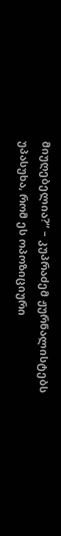მიუღებელია?“ – კუპრაძემ ჟურნალისტებს უპასუხა, რომ ეს ოპოზიციური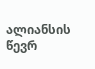ალიანსის წევრ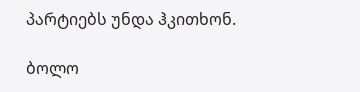პარტიებს უნდა ჰკითხონ.

ბოლო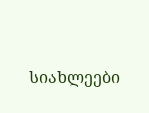სიახლეები